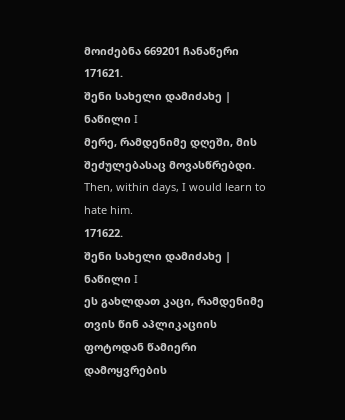მოიძებნა 669201 ჩანაწერი
171621.
შენი სახელი დამიძახე | ნაწილი I
მერე, რამდენიმე დღეში, მის შეძულებასაც მოვასწრებდი.
Then, within days, I would learn to hate him.
171622.
შენი სახელი დამიძახე | ნაწილი I
ეს გახლდათ კაცი, რამდენიმე თვის წინ აპლიკაციის ფოტოდან წამიერი დამოყვრების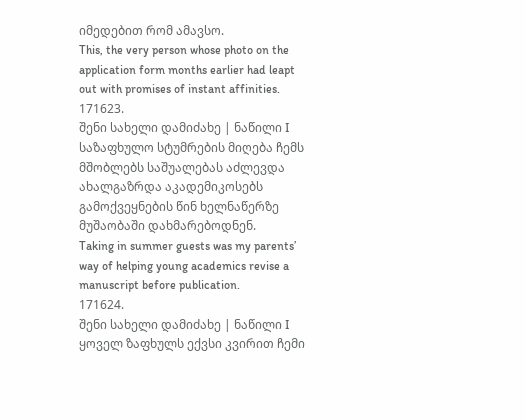იმედებით რომ ამავსო.
This, the very person whose photo on the application form months earlier had leapt out with promises of instant affinities.
171623.
შენი სახელი დამიძახე | ნაწილი I
საზაფხულო სტუმრების მიღება ჩემს მშობლებს საშუალებას აძლევდა ახალგაზრდა აკადემიკოსებს გამოქვეყნების წინ ხელნაწერზე მუშაობაში დახმარებოდნენ.
Taking in summer guests was my parents’ way of helping young academics revise a manuscript before publication.
171624.
შენი სახელი დამიძახე | ნაწილი I
ყოველ ზაფხულს ექვსი კვირით ჩემი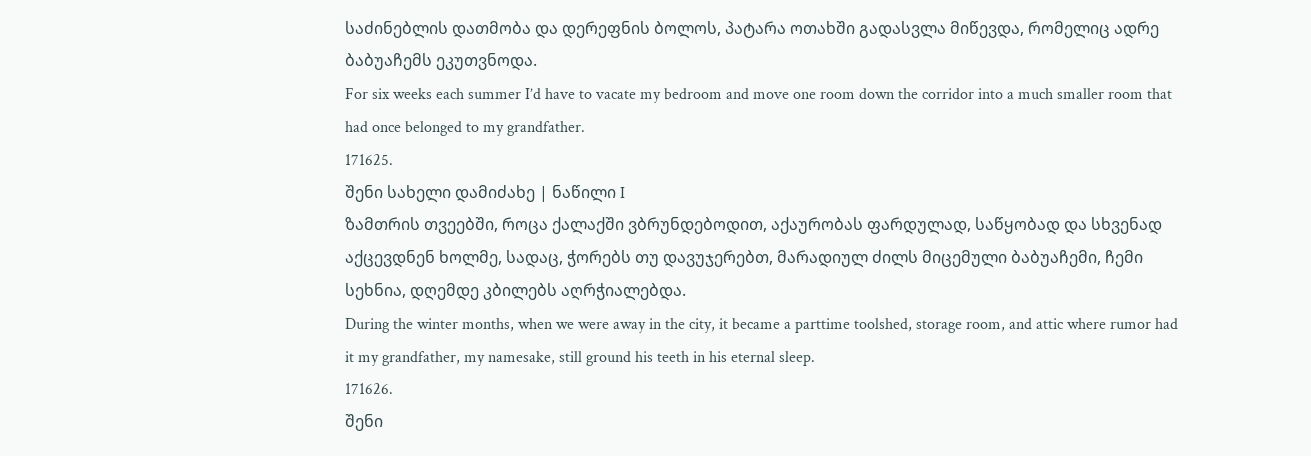საძინებლის დათმობა და დერეფნის ბოლოს, პატარა ოთახში გადასვლა მიწევდა, რომელიც ადრე ბაბუაჩემს ეკუთვნოდა.
For six weeks each summer I’d have to vacate my bedroom and move one room down the corridor into a much smaller room that had once belonged to my grandfather.
171625.
შენი სახელი დამიძახე | ნაწილი I
ზამთრის თვეებში, როცა ქალაქში ვბრუნდებოდით, აქაურობას ფარდულად, საწყობად და სხვენად აქცევდნენ ხოლმე, სადაც, ჭორებს თუ დავუჯერებთ, მარადიულ ძილს მიცემული ბაბუაჩემი, ჩემი სეხნია, დღემდე კბილებს აღრჭიალებდა.
During the winter months, when we were away in the city, it became a parttime toolshed, storage room, and attic where rumor had it my grandfather, my namesake, still ground his teeth in his eternal sleep.
171626.
შენი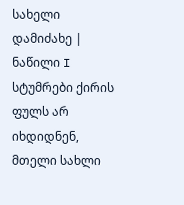სახელი დამიძახე | ნაწილი I
სტუმრები ქირის ფულს არ იხდიდნენ, მთელი სახლი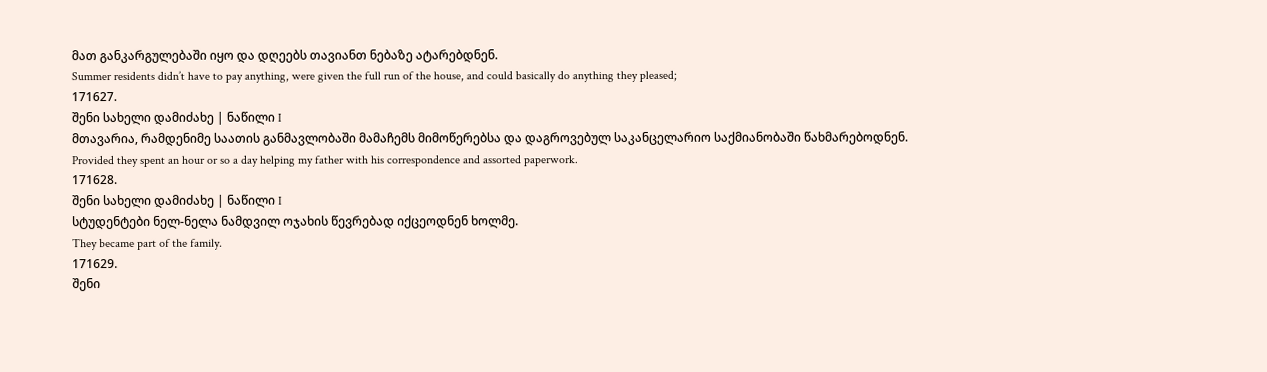მათ განკარგულებაში იყო და დღეებს თავიანთ ნებაზე ატარებდნენ.
Summer residents didn’t have to pay anything, were given the full run of the house, and could basically do anything they pleased;
171627.
შენი სახელი დამიძახე | ნაწილი I
მთავარია, რამდენიმე საათის განმავლობაში მამაჩემს მიმოწერებსა და დაგროვებულ საკანცელარიო საქმიანობაში წახმარებოდნენ.
Provided they spent an hour or so a day helping my father with his correspondence and assorted paperwork.
171628.
შენი სახელი დამიძახე | ნაწილი I
სტუდენტები ნელ-ნელა ნამდვილ ოჯახის წევრებად იქცეოდნენ ხოლმე.
They became part of the family.
171629.
შენი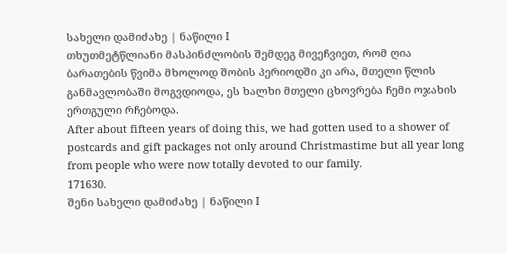სახელი დამიძახე | ნაწილი I
თხუთმეტწლიანი მასპინძლობის შემდეგ მივეჩვიეთ, რომ ღია ბარათების წვიმა მხოლოდ შობის პერიოდში კი არა, მთელი წლის განმავლობაში მოგვდიოდა, ეს ხალხი მთელი ცხოვრება ჩემი ოჯახის ერთგული რჩებოდა.
After about fifteen years of doing this, we had gotten used to a shower of postcards and gift packages not only around Christmastime but all year long from people who were now totally devoted to our family.
171630.
შენი სახელი დამიძახე | ნაწილი I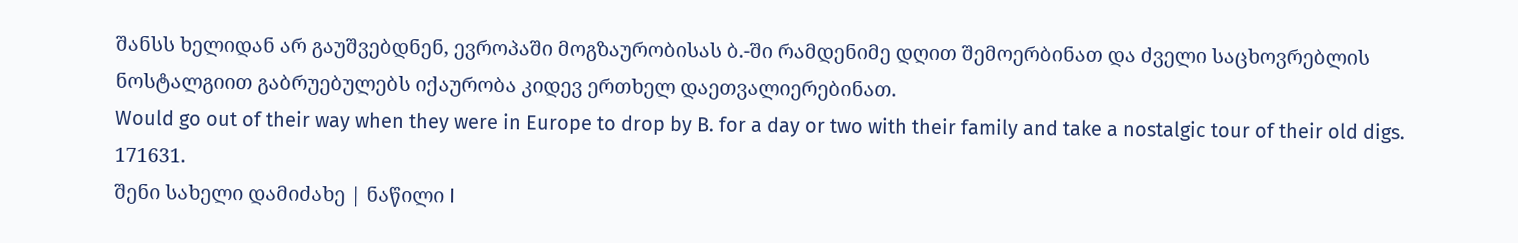შანსს ხელიდან არ გაუშვებდნენ, ევროპაში მოგზაურობისას ბ.-ში რამდენიმე დღით შემოერბინათ და ძველი საცხოვრებლის ნოსტალგიით გაბრუებულებს იქაურობა კიდევ ერთხელ დაეთვალიერებინათ.
Would go out of their way when they were in Europe to drop by B. for a day or two with their family and take a nostalgic tour of their old digs.
171631.
შენი სახელი დამიძახე | ნაწილი I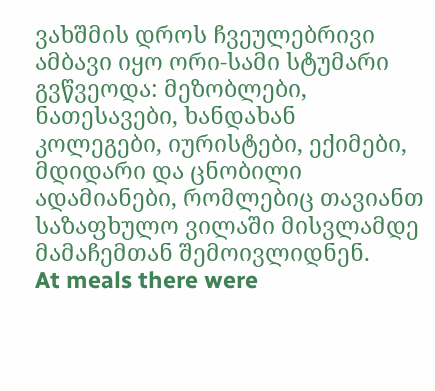ვახშმის დროს ჩვეულებრივი ამბავი იყო ორი-სამი სტუმარი გვწვეოდა: მეზობლები, ნათესავები, ხანდახან კოლეგები, იურისტები, ექიმები, მდიდარი და ცნობილი ადამიანები, რომლებიც თავიანთ საზაფხულო ვილაში მისვლამდე მამაჩემთან შემოივლიდნენ.
At meals there were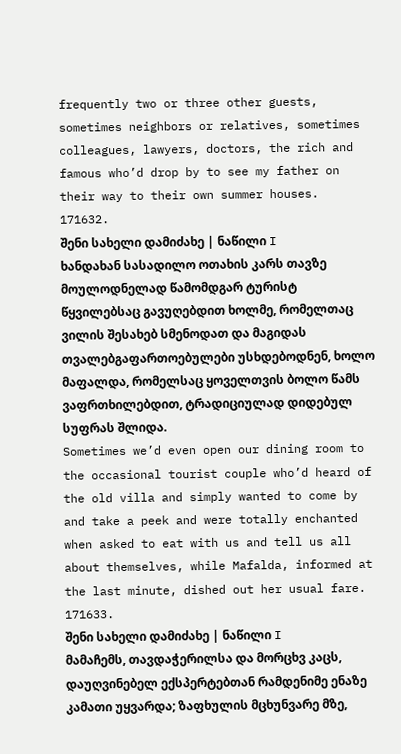frequently two or three other guests, sometimes neighbors or relatives, sometimes colleagues, lawyers, doctors, the rich and famous who’d drop by to see my father on their way to their own summer houses.
171632.
შენი სახელი დამიძახე | ნაწილი I
ხანდახან სასადილო ოთახის კარს თავზე მოულოდნელად წამომდგარ ტურისტ წყვილებსაც გავუღებდით ხოლმე, რომელთაც ვილის შესახებ სმენოდათ და მაგიდას თვალებგაფართოებულები უსხდებოდნენ, ხოლო მაფალდა, რომელსაც ყოველთვის ბოლო წამს ვაფრთხილებდით, ტრადიციულად დიდებულ სუფრას შლიდა.
Sometimes we’d even open our dining room to the occasional tourist couple who’d heard of the old villa and simply wanted to come by and take a peek and were totally enchanted when asked to eat with us and tell us all about themselves, while Mafalda, informed at the last minute, dished out her usual fare.
171633.
შენი სახელი დამიძახე | ნაწილი I
მამაჩემს, თავდაჭერილსა და მორცხვ კაცს, დაუღვინებელ ექსპერტებთან რამდენიმე ენაზე კამათი უყვარდა; ზაფხულის მცხუნვარე მზე,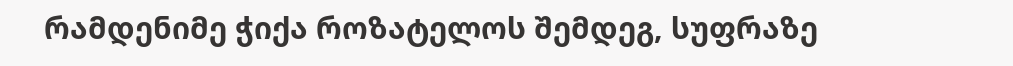რამდენიმე ჭიქა როზატელოს შემდეგ, სუფრაზე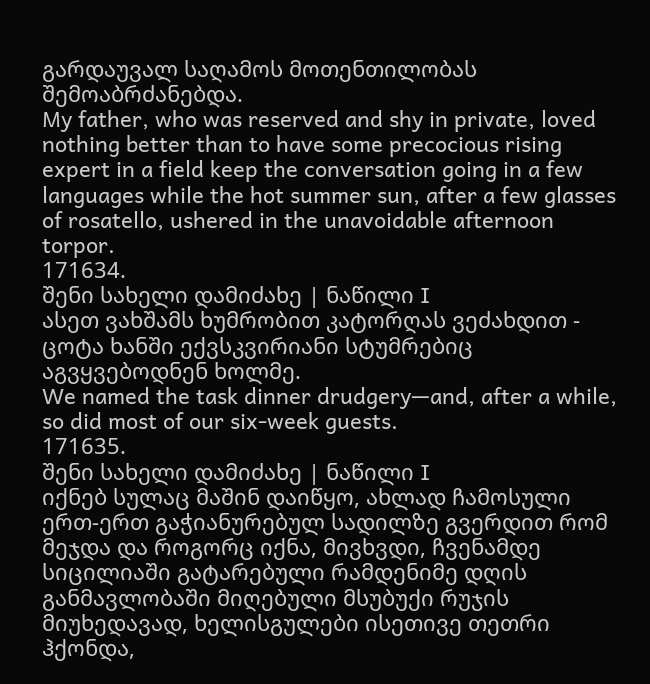გარდაუვალ საღამოს მოთენთილობას შემოაბრძანებდა.
My father, who was reserved and shy in private, loved nothing better than to have some precocious rising expert in a field keep the conversation going in a few languages while the hot summer sun, after a few glasses of rosatello, ushered in the unavoidable afternoon torpor.
171634.
შენი სახელი დამიძახე | ნაწილი I
ასეთ ვახშამს ხუმრობით კატორღას ვეძახდით - ცოტა ხანში ექვსკვირიანი სტუმრებიც აგვყვებოდნენ ხოლმე.
We named the task dinner drudgery—and, after a while, so did most of our six-week guests.
171635.
შენი სახელი დამიძახე | ნაწილი I
იქნებ სულაც მაშინ დაიწყო, ახლად ჩამოსული ერთ-ერთ გაჭიანურებულ სადილზე გვერდით რომ მეჯდა და როგორც იქნა, მივხვდი, ჩვენამდე სიცილიაში გატარებული რამდენიმე დღის განმავლობაში მიღებული მსუბუქი რუჯის მიუხედავად, ხელისგულები ისეთივე თეთრი ჰქონდა,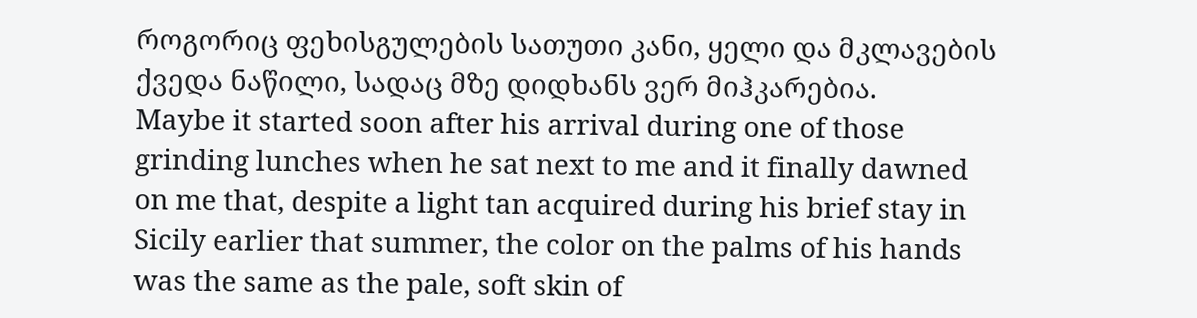როგორიც ფეხისგულების სათუთი კანი, ყელი და მკლავების ქვედა ნაწილი, სადაც მზე დიდხანს ვერ მიჰკარებია.
Maybe it started soon after his arrival during one of those grinding lunches when he sat next to me and it finally dawned on me that, despite a light tan acquired during his brief stay in Sicily earlier that summer, the color on the palms of his hands was the same as the pale, soft skin of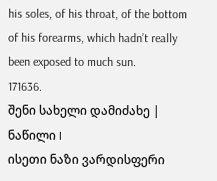his soles, of his throat, of the bottom of his forearms, which hadn’t really been exposed to much sun.
171636.
შენი სახელი დამიძახე | ნაწილი I
ისეთი ნაზი ვარდისფერი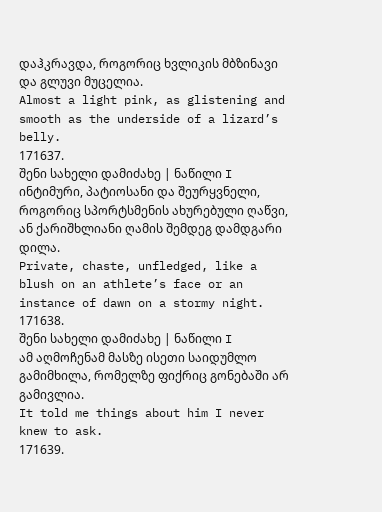დაჰკრავდა, როგორიც ხვლიკის მბზინავი და გლუვი მუცელია.
Almost a light pink, as glistening and smooth as the underside of a lizard’s belly.
171637.
შენი სახელი დამიძახე | ნაწილი I
ინტიმური, პატიოსანი და შეურყვნელი, როგორიც სპორტსმენის ახურებული ღაწვი, ან ქარიშხლიანი ღამის შემდეგ დამდგარი დილა.
Private, chaste, unfledged, like a blush on an athlete’s face or an instance of dawn on a stormy night.
171638.
შენი სახელი დამიძახე | ნაწილი I
ამ აღმოჩენამ მასზე ისეთი საიდუმლო გამიმხილა, რომელზე ფიქრიც გონებაში არ გამივლია.
It told me things about him I never knew to ask.
171639.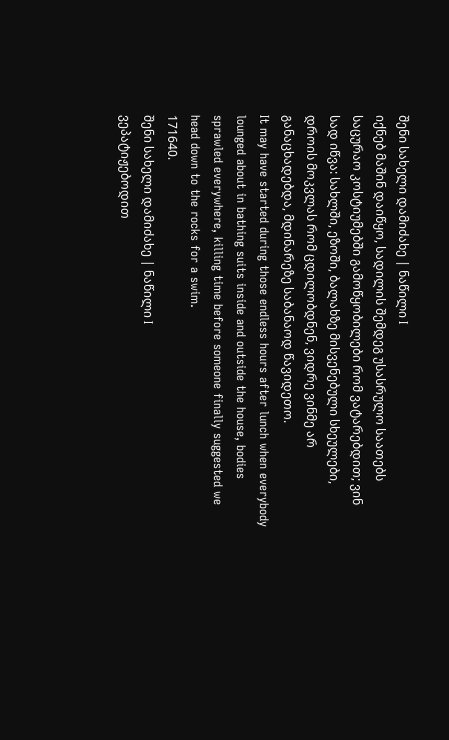შენი სახელი დამიძახე | ნაწილი I
იქნებ მაშინ დაიწყო, სადილის შემდეგ უსასრულო საათებს საცურაო კოსტიუმებში გამოწყობილები რომ ვატარებდით; ვინ სად იწვა: სახლში, ეზოში, ბალახზე მისვენებული სხეულები, დროის მოკვლას რომ ცდილობდნენ, ვიდრე ვინმე არ განაცხადებდა, მდინარეზე საბანაოდ წავიდეთო.
It may have started during those endless hours after lunch when everybody lounged about in bathing suits inside and outside the house, bodies sprawled everywhere, killing time before someone finally suggested we head down to the rocks for a swim.
171640.
შენი სახელი დამიძახე | ნაწილი I
ვეპატიჟებოდით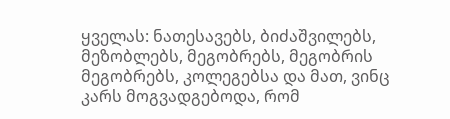ყველას: ნათესავებს, ბიძაშვილებს, მეზობლებს, მეგობრებს, მეგობრის მეგობრებს, კოლეგებსა და მათ, ვინც კარს მოგვადგებოდა, რომ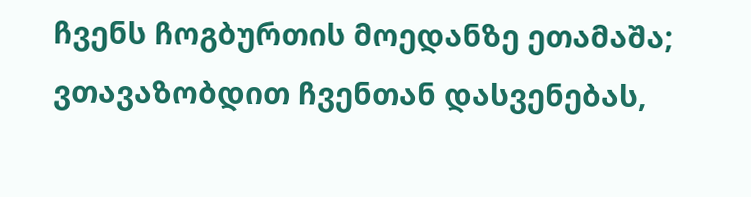ჩვენს ჩოგბურთის მოედანზე ეთამაშა; ვთავაზობდით ჩვენთან დასვენებას,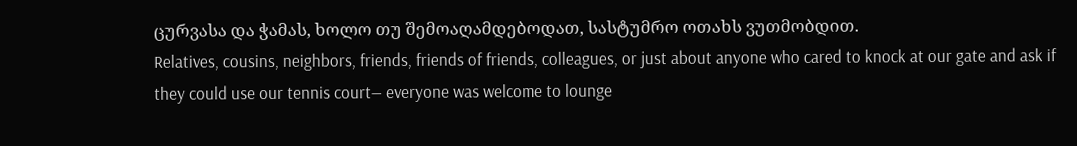ცურვასა და ჭამას, ხოლო თუ შემოაღამდებოდათ, სასტუმრო ოთახს ვუთმობდით.
Relatives, cousins, neighbors, friends, friends of friends, colleagues, or just about anyone who cared to knock at our gate and ask if they could use our tennis court— everyone was welcome to lounge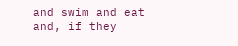and swim and eat and, if they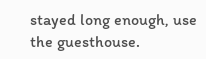stayed long enough, use the guesthouse.